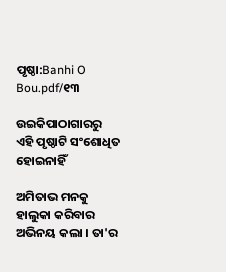ପୃଷ୍ଠା:Banhi O Bou.pdf/୧୩

ଉଇକିପାଠାଗାର‌ରୁ
ଏହି ପୃଷ୍ଠାଟି ସଂଶୋଧିତ ହୋଇନାହିଁ

ଅମିତାଭ ମନକୁ ହାଲୁକା କରିବାର ଅଭିନୟ କଲା । ତା'ର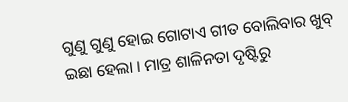ଗୁଣୁ ଗୁଣୁ ହୋଇ ଗୋଟାଏ ଗୀତ ବୋଲିବାର ଖୁବ୍ ଇଛା ହେଲା । ମାତ୍ର ଶାଳିନତା ଦୃଷ୍ଟିରୁ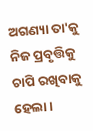ଅଗଣ୍ୟା ତା'କୁ ନିଜ ପ୍ରବୃତ୍ତିକୁ ଚାପି ରଖିବାକୁ ହେଲା ।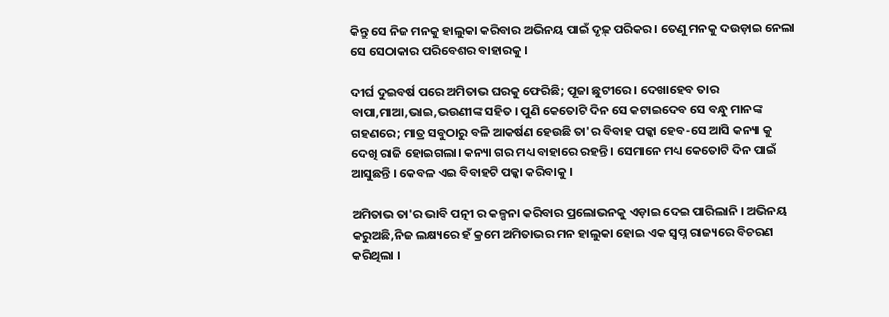କିନ୍ତୁ ସେ ନିଜ ମନକୁ ହାଲୁକା କରିବାର ଅଭିନୟ ପାଇଁ ଦୃଢ଼୍ ପରିକର । ତେଣୁ ମନକୁ ଦଉଡ଼ାଇ ନେଲା ସେ ସେଠାକାର ପରିବେଶର ବାହାରକୁ ।

ଦୀର୍ଘ ଦୁଇବର୍ଷ ପରେ ଅମିତାଭ ଘରକୁ ଫେରିଛି; ପୂଜା ଛୁଟୀରେ । ଦେଖାହେବ ତାର ବାପା,ମାଆ,ଭାଇ,ଭଉଣୀଙ୍କ ସହିତ । ପୁଣି କେତୋଟି ଦିନ ସେ କଟାଇଦେବ ସେ ବନ୍ଧୁ ମାନଙ୍କ ଗହଣରେ; ମାତ୍ର ସବୁଠାରୁ ବଳି ଆକର୍ଷଣ ହେଉଛି ତା'ର ବିବାହ ପକ୍କା ହେବ-ସେ ଆସି କନ୍ୟା କୁ ଦେଖି ରାଜି ହୋଇଗଲା। କନ୍ୟା ଗର ମଧ୍ୟ ବାହାରେ ରହନ୍ତି । ସେମାନେ ମଧ୍ୟ କେତୋଟି ଦିନ ପାଇଁ ଆସୁଛନ୍ତି । କେବଳ ଏଇ ବିବାହଟି ପକ୍କା କରିବାକୁ ।

ଅମିତାଭ ତା'ର ଭାବି ପତ୍ନୀ ର କଳ୍ପନା କରିବାର ପ୍ରଲୋଭନକୁ ଏଡ଼ାଇ ଦେଇ ପାରିଲାନି । ଅଭିନୟ କରୁଅଛି,ନିଜ ଲକ୍ଷ୍ୟରେ ହଁ କ୍ରମେ ଅମିତାଭର ମନ ହାଲୁକା ହୋଇ ଏକ ସ୍ୱପ୍ନ ରାଜ୍ୟରେ ବିଚରଣ କରିଥିଲା ।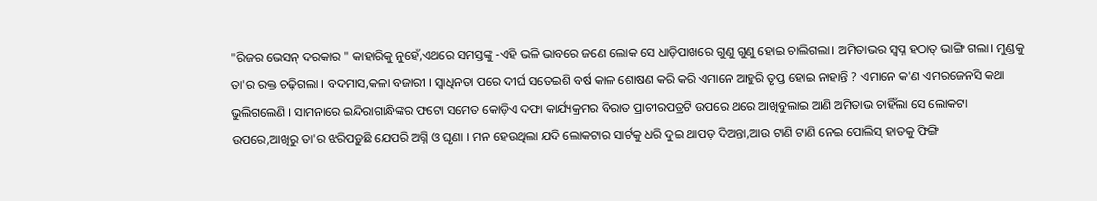"ରିଜର ଭେସନ୍ ଦରକାର " କାହାରିକୁ ନୁହେଁ,ଏଥରେ ସମସ୍ତଙ୍କୁ -ଏହି ଭଳି ଭାବରେ ଜଣେ ଲୋକ ସେ ଧାଡ଼ିପାଖରେ ଗୁଣୁ ଗୁଣୁ ହୋଇ ଚାଲିଗଲା। ଅମିତାଭର ସ୍ୱପ୍ନ ହଠାତ୍ ଭାଙ୍ଗି ଗଲା। ମୁଣ୍ଡକୁ ତା'ର ରକ୍ତ ଚଢ଼ିଗଲା । ବଦମାସ,କଳା ବଜାରୀ । ସ୍ୱାଧିନତା ପରେ ଦୀର୍ଘ ସତେଇଶି ବର୍ଷ କାଳ ଶୋଷଣ କରି କରି ଏମାନେ ଆହୁରି ତୃପ୍ତ ହୋଇ ନାହାନ୍ତି ? ଏମାନେ କ'ଣ ଏମରଜେନସି କଥା ଭୁଲିଗଲେଣି । ସାମନାରେ ଇନ୍ଦିରାଗାନ୍ଧିଙ୍କର ଫଟୋ ସମେତ କୋଡ଼ିଏ ଦଫା କାର୍ଯ୍ୟକ୍ରମର ବିରାତ ପ୍ରାଚୀରପତ୍ରଟି ଉପରେ ଥରେ ଆଖିବୁଲାଇ ଆଣି ଅମିତାଭ ଚାହିଁଲା ସେ ଲୋକଟା ଉପରେ,ଆଖିରୁ ତା'ର ଝରିପଡ଼ୁଛି ଯେପରି ଅଗ୍ନି ଓ ଘୃଣା । ମନ ହେଉଥିଲା ଯଦି ଲୋକଟାର ସାର୍ଟକୁ ଧରି ଦୁଇ ଥାପଡ଼ ଦିଅନ୍ତା,ଆଉ ଟାଣି ଟାଣି ନେଇ ପୋଲିସ୍ ହାତକୁ ଫିଙ୍ଗି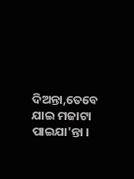ଦିଅନ୍ତା,ତେବେ ଯାଇ ମଜାଟା ପାଇଯା'ନ୍ତା ।